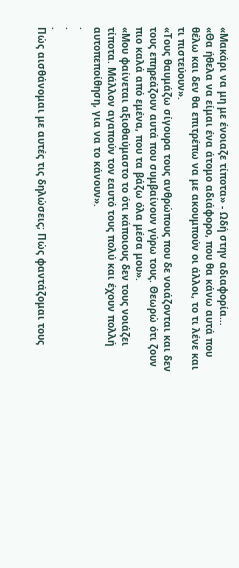«Μακάρι να μη με ένοιαζε τίποτα» - Ωδή στην αδιαφορία…
«Θα ήθελα να είμαι ένα άτομο αδιάφορο, που θα κάνω αυτά που θέλω και δεν θα επιτρέπω να με ακουμπούν οι άλλοι, το τι λένε και τι πιστεύουν».
«Τους θαυμάζω σίγουρα τους ανθρώπους που δε νοιάζονται και δεν τους επηρεάζουν αυτά που συμβαίνουν γύρω τους. Θεωρώ ότι ζουν πιο καλά από εμένα, που τα βάζω όλα μέσα μου».
«Μου φαίνεται αξιοθαύμαστο το ότι κάποιους δεν τους νοιάζει τίποτα. Μάλλον αγαπούν τον εαυτό τους πολύ και έχουν πολλή αυτοπεποίθηση, για να το κάνουν».
.
.
.
Πώς αισθάνομαι με αυτές τις δηλώσεις; Πώς φαντάζομαι τους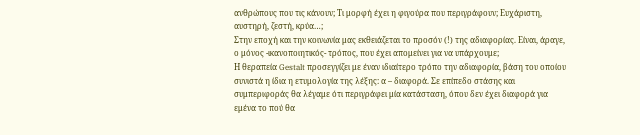ανθρώπους που τις κάνουν; Τι μορφή έχει η φιγούρα που περιγράφουν; Ευχάριστη, αυστηρή, ζεστή, κρύα…;
Στην εποχή και την κοινωνία μας εκθειάζεται το προσόν (!) της αδιαφορίας. Είναι, άραγε, ο μόνος -ικανοποιητικός- τρόπος, που έχει απομείνει για να υπάρχουμε;
Η θεραπεία Gestalt προσεγγίζει με έναν ιδιαίτερο τρόπο την αδιαφορία, βάση του οποίου συνιστά η ίδια η ετυμολογία της λέξης: α – διαφορά. Σε επίπεδο στάσης και συμπεριφοράς θα λέγαμε ότι περιγράφει μία κατάσταση, όπου δεν έχει διαφορά για εμένα το πού θα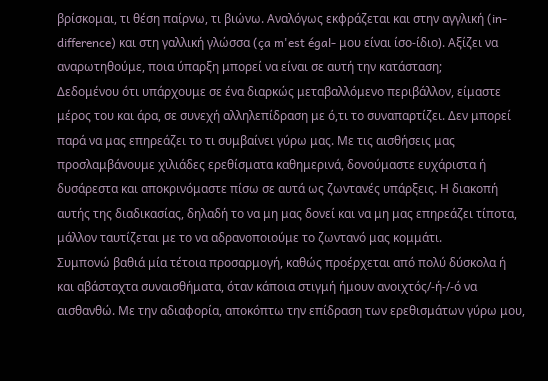βρίσκομαι, τι θέση παίρνω, τι βιώνω. Αναλόγως εκφράζεται και στην αγγλική (in-difference) και στη γαλλική γλώσσα (ça m'est égal- μου είναι ίσο-ίδιο). Αξίζει να αναρωτηθούμε, ποια ύπαρξη μπορεί να είναι σε αυτή την κατάσταση;
Δεδομένου ότι υπάρχουμε σε ένα διαρκώς μεταβαλλόμενο περιβάλλον, είμαστε μέρος του και άρα, σε συνεχή αλληλεπίδραση με ό,τι το συναπαρτίζει. Δεν μπορεί παρά να μας επηρεάζει το τι συμβαίνει γύρω μας. Με τις αισθήσεις μας προσλαμβάνουμε χιλιάδες ερεθίσματα καθημερινά, δονούμαστε ευχάριστα ή δυσάρεστα και αποκρινόμαστε πίσω σε αυτά ως ζωντανές υπάρξεις. Η διακοπή αυτής της διαδικασίας, δηλαδή το να μη μας δονεί και να μη μας επηρεάζει τίποτα, μάλλον ταυτίζεται με το να αδρανοποιούμε το ζωντανό μας κομμάτι.
Συμπονώ βαθιά μία τέτοια προσαρμογή, καθώς προέρχεται από πολύ δύσκολα ή και αβάσταχτα συναισθήματα, όταν κάποια στιγμή ήμουν ανοιχτός/-ή-/-ό να αισθανθώ. Με την αδιαφορία, αποκόπτω την επίδραση των ερεθισμάτων γύρω μου,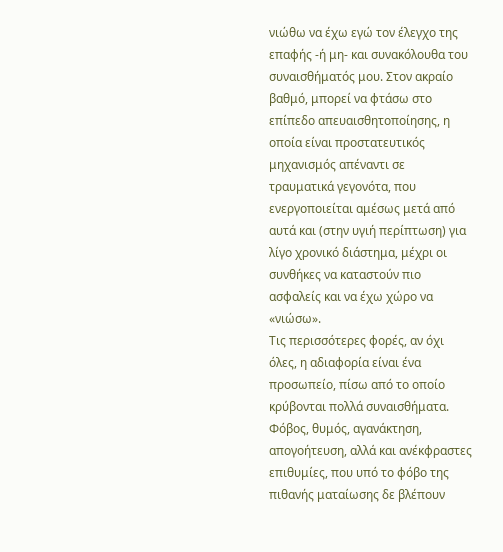νιώθω να έχω εγώ τον έλεγχο της επαφής -ή μη- και συνακόλουθα του συναισθήματός μου. Στον ακραίο βαθμό, μπορεί να φτάσω στο επίπεδο απευαισθητοποίησης, η οποία είναι προστατευτικός μηχανισμός απέναντι σε τραυματικά γεγονότα, που ενεργοποιείται αμέσως μετά από αυτά και (στην υγιή περίπτωση) για λίγο χρονικό διάστημα, μέχρι οι συνθήκες να καταστούν πιο ασφαλείς και να έχω χώρο να «νιώσω».
Τις περισσότερες φορές, αν όχι όλες, η αδιαφορία είναι ένα προσωπείο, πίσω από το οποίο κρύβονται πολλά συναισθήματα. Φόβος, θυμός, αγανάκτηση, απογοήτευση, αλλά και ανέκφραστες επιθυμίες, που υπό το φόβο της πιθανής ματαίωσης δε βλέπουν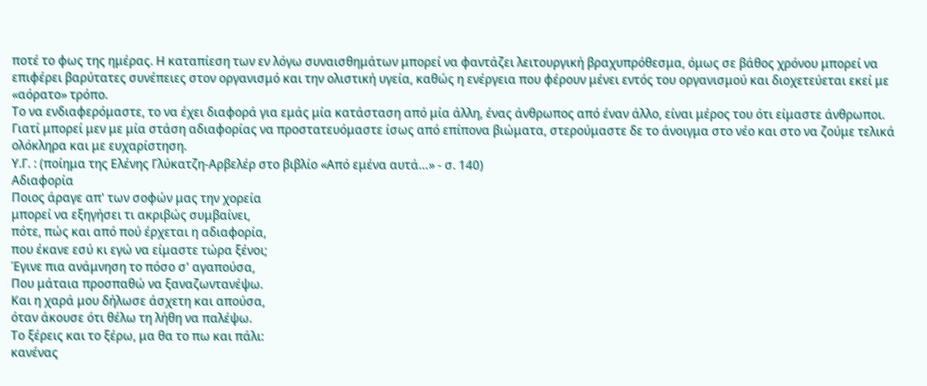ποτέ το φως της ημέρας. Η καταπίεση των εν λόγω συναισθημάτων μπορεί να φαντάζει λειτουργική βραχυπρόθεσμα, όμως σε βάθος χρόνου μπορεί να επιφέρει βαρύτατες συνέπειες στον οργανισμό και την ολιστική υγεία, καθώς η ενέργεια που φέρουν μένει εντός του οργανισμού και διοχετεύεται εκεί με «αόρατο» τρόπο.
Το να ενδιαφερόμαστε, το να έχει διαφορά για εμάς μία κατάσταση από μία άλλη, ένας άνθρωπος από έναν άλλο, είναι μέρος του ότι είμαστε άνθρωποι. Γιατί μπορεί μεν με μία στάση αδιαφορίας να προστατευόμαστε ίσως από επίπονα βιώματα, στερούμαστε δε το άνοιγμα στο νέο και στο να ζούμε τελικά ολόκληρα και με ευχαρίστηση.
Υ.Γ. : (ποίημα της Ελένης Γλύκατζη-Αρβελέρ στο βιβλίο «Από εμένα αυτά…» - σ. 140)
Αδιαφορία
Ποιος άραγε απ' των σοφών μας την χορεία
μπορεί να εξηγήσει τι ακριβώς συμβαίνει,
πότε, πώς και από πού έρχεται η αδιαφορία,
που έκανε εσύ κι εγώ να είμαστε τώρα ξένοι;
Έγινε πια ανάμνηση το πόσο σ' αγαπούσα,
Που μάταια προσπαθώ να ξαναζωντανέψω.
Και η χαρά μου δήλωσε άσχετη και απούσα,
όταν άκουσε ότι θέλω τη λήθη να παλέψω.
Το ξέρεις και το ξέρω, μα θα το πω και πάλι:
κανένας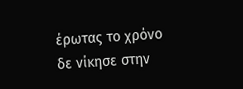έρωτας το χρόνο δε νίκησε στην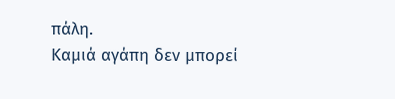πάλη.
Καμιά αγάπη δεν μπορεί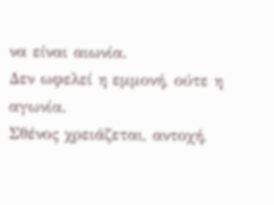να είναι αιωνία.
Δεν ωφελεί η εμμονή, ούτε η αγωνία.
Σθένος χρειάζεται, αντοχή,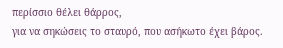περίσσιο θέλει θάρρος,
για να σηκώσεις το σταυρό, που ασήκωτο έχει βάρος.